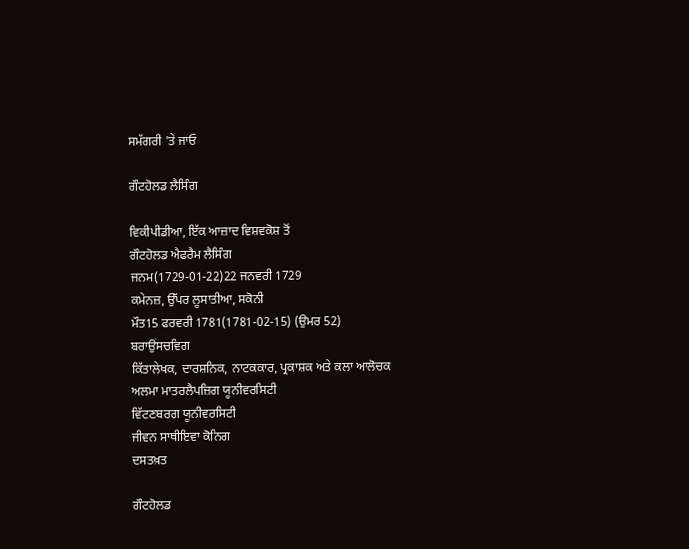ਸਮੱਗਰੀ 'ਤੇ ਜਾਓ

ਗੌਟਹੋਲਡ ਲੈਸਿੰਗ

ਵਿਕੀਪੀਡੀਆ, ਇੱਕ ਆਜ਼ਾਦ ਵਿਸ਼ਵਕੋਸ਼ ਤੋਂ
ਗੌਟਹੋਲਡ ਐਫਰੈਮ ਲੈਸਿੰਗ
ਜਨਮ(1729-01-22)22 ਜਨਵਰੀ 1729
ਕਮੇਨਜ਼, ਉੱਪਰ ਲੂਸਾਤੀਆ, ਸਕੋਨੀ
ਮੌਤ15 ਫਰਵਰੀ 1781(1781-02-15) (ਉਮਰ 52)
ਬਰਾਉਂਸਚਵਿਗ
ਕਿੱਤਾਲੇਖਕ, ਦਾਰਸ਼ਨਿਕ, ਨਾਟਕਕਾਰ, ਪ੍ਰਕਾਸ਼ਕ ਅਤੇ ਕਲਾ ਆਲੋਚਕ
ਅਲਮਾ ਮਾਤਰਲੈਪਜ਼ਿਗ ਯੂਨੀਵਰਸਿਟੀ
ਵਿੱਟਣਬਰਗ ਯੂਨੀਵਰਸਿਟੀ
ਜੀਵਨ ਸਾਥੀਇਵਾ ਕੋਨਿਗ
ਦਸਤਖ਼ਤ

ਗੌਟਹੋਲਡ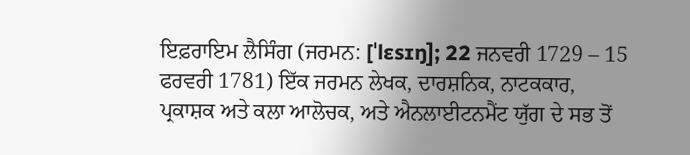ਇਫ਼ਰਾਇਮ ਲੈਸਿੰਗ (ਜਰਮਨ: [ˈlɛsɪŋ]; 22 ਜਨਵਰੀ 1729 – 15 ਫਰਵਰੀ 1781) ਇੱਕ ਜਰਮਨ ਲੇਖਕ, ਦਾਰਸ਼ਨਿਕ, ਨਾਟਕਕਾਰ, ਪ੍ਰਕਾਸ਼ਕ ਅਤੇ ਕਲਾ ਆਲੋਚਕ, ਅਤੇ ਐਨਲਾਈਟਨਮੈਂਟ ਯੁੱਗ ਦੇ ਸਭ ਤੋਂ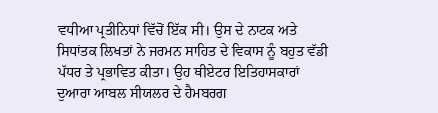ਵਧੀਆ ਪ੍ਰਤੀਨਿਧਾਂ ਵਿੱਚੋਂ ਇੱਕ ਸੀ। ਉਸ ਦੇ ਨਾਟਕ ਅਤੇ ਸਿਧਾਂਤਕ ਲਿਖਤਾਂ ਨੇ ਜਰਮਨ ਸਾਹਿਤ ਦੇ ਵਿਕਾਸ ਨੂੰ ਬਹੁਤ ਵੱਡੀ ਪੱਧਰ ਤੇ ਪ੍ਰਭਾਵਿਤ ਕੀਤਾ। ਉਹ ਥੀਏਟਰ ਇਤਿਹਾਸਕਾਰਾਂ ਦੁਆਰਾ ਆਬਲ ਸੀਯਲਰ ਦੇ ਹੈਮਬਰਗ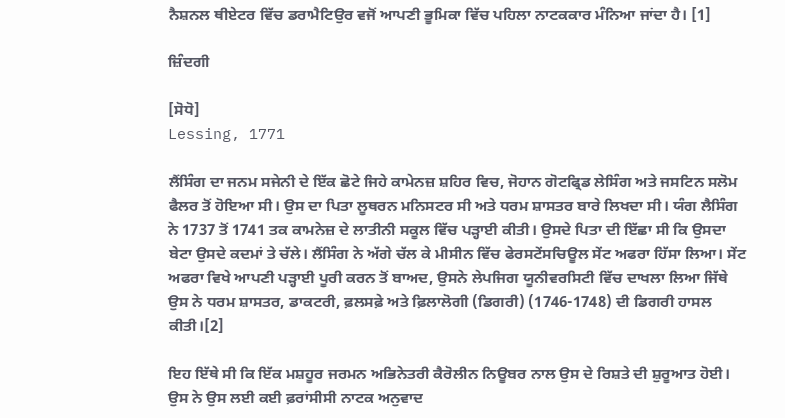ਨੈਸ਼ਨਲ ਥੀਏਟਰ ਵਿੱਚ ਡਰਾਮੈਟਿਉਰ ਵਜੋਂ ਆਪਣੀ ਭੂਮਿਕਾ ਵਿੱਚ ਪਹਿਲਾ ਨਾਟਕਕਾਰ ਮੰਨਿਆ ਜਾਂਦਾ ਹੈ। [1]

ਜ਼ਿੰਦਗੀ

[ਸੋਧੋ]
Lessing, 1771

ਲੈਂਸਿੰਗ ਦਾ ਜਨਮ ਸਜੇਨੀ ਦੇ ਇੱਕ ਛੋਟੇ ਜਿਹੇ ਕਾਮੇਨਜ਼ ਸ਼ਹਿਰ ਵਿਚ, ਜੋਹਾਨ ਗੋਟਫ੍ਰਿਡ ਲੇਸਿੰਗ ਅਤੇ ਜਸਟਿਨ ਸਲੋਮ ਫੈਲਰ ਤੋਂ ਹੋਇਆ ਸੀ। ਉਸ ਦਾ ਪਿਤਾ ਲੂਥਰਨ ਮਨਿਸਟਰ ਸੀ ਅਤੇ ਧਰਮ ਸ਼ਾਸਤਰ ਬਾਰੇ ਲਿਖਦਾ ਸੀ। ਯੰਗ ਲੈਸਿੰਗ ਨੇ 1737 ਤੋਂ 1741 ਤਕ ਕਾਮਨੇਜ਼ ਦੇ ਲਾਤੀਨੀ ਸਕੂਲ ਵਿੱਚ ਪੜ੍ਹਾਈ ਕੀਤੀ। ਉਸਦੇ ਪਿਤਾ ਦੀ ਇੱਛਾ ਸੀ ਕਿ ਉਸਦਾ ਬੇਟਾ ਉਸਦੇ ਕਦਮਾਂ ਤੇ ਚੱਲੇ। ਲੈਂਸਿੰਗ ਨੇ ਅੱਗੇ ਚੱਲ ਕੇ ਮੀਸੀਨ ਵਿੱਚ ਫੇਰਸਟੇਂਸਚਿਊਲ ਸੇਂਟ ਅਫਰਾ ਹਿੱਸਾ ਲਿਆ। ਸੇਂਟ ਅਫਰਾ ਵਿਖੇ ਆਪਣੀ ਪੜ੍ਹਾਈ ਪੂਰੀ ਕਰਨ ਤੋਂ ਬਾਅਦ, ਉਸਨੇ ਲੇਪਜਿਗ ਯੂਨੀਵਰਸਿਟੀ ਵਿੱਚ ਦਾਖਲਾ ਲਿਆ ਜਿੱਥੇ ਉਸ ਨੇ ਧਰਮ ਸ਼ਾਸਤਰ, ਡਾਕਟਰੀ, ਫ਼ਲਸਫ਼ੇ ਅਤੇ ਫ਼ਿਲਾਲੋਗੀ (ਡਿਗਰੀ) (1746-1748) ਦੀ ਡਿਗਰੀ ਹਾਸਲ ਕੀਤੀ।[2]

ਇਹ ਇੱਥੇ ਸੀ ਕਿ ਇੱਕ ਮਸ਼ਹੂਰ ਜਰਮਨ ਅਭਿਨੇਤਰੀ ਕੈਰੋਲੀਨ ਨਿਊਬਰ ਨਾਲ ਉਸ ਦੇ ਰਿਸ਼ਤੇ ਦੀ ਸ਼ੁਰੂਆਤ ਹੋਈ। ਉਸ ਨੇ ਉਸ ਲਈ ਕਈ ਫ਼ਰਾਂਸੀਸੀ ਨਾਟਕ ਅਨੁਵਾਦ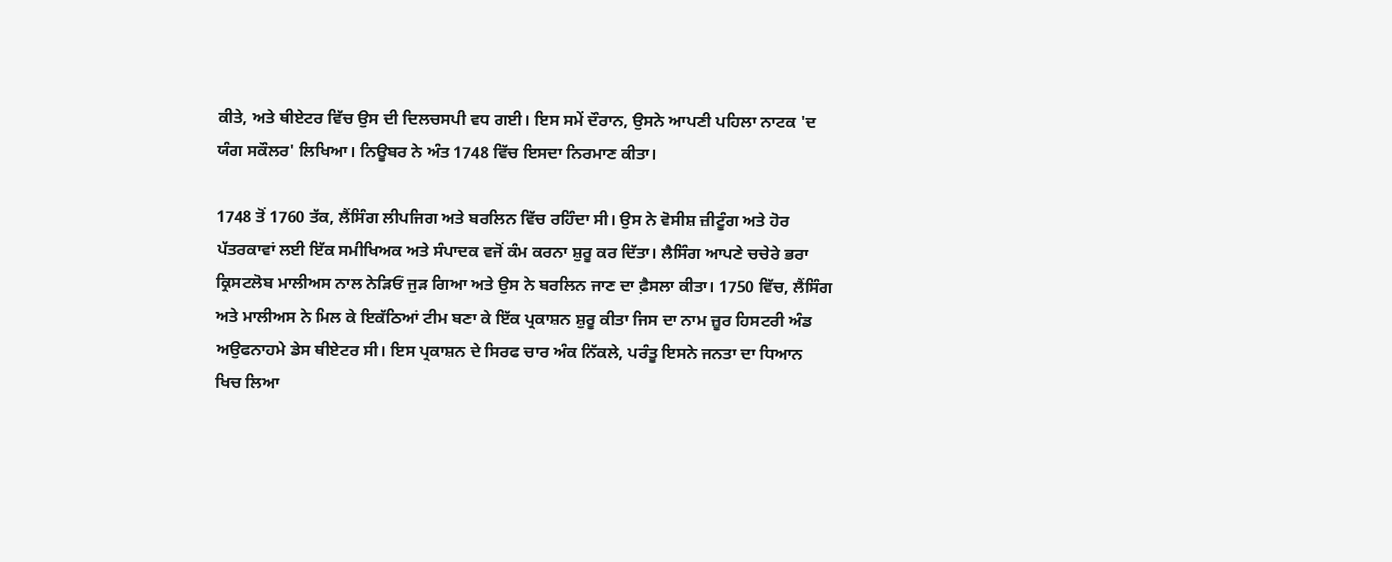ਕੀਤੇ, ਅਤੇ ਥੀਏਟਰ ਵਿੱਚ ਉਸ ਦੀ ਦਿਲਚਸਪੀ ਵਧ ਗਈ। ਇਸ ਸਮੇਂ ਦੌਰਾਨ, ਉਸਨੇ ਆਪਣੀ ਪਹਿਲਾ ਨਾਟਕ 'ਦ ਯੰਗ ਸਕੌਲਰ' ਲਿਖਿਆ। ਨਿਊਬਰ ਨੇ ਅੰਤ 1748 ਵਿੱਚ ਇਸਦਾ ਨਿਰਮਾਣ ਕੀਤਾ।

1748 ਤੋਂ 1760 ਤੱਕ, ਲੈਂਸਿੰਗ ਲੀਪਜਿਗ ਅਤੇ ਬਰਲਿਨ ਵਿੱਚ ਰਹਿੰਦਾ ਸੀ। ਉਸ ਨੇ ਵੋਸੀਸ਼ ਜ਼ੀਟੂੰਗ ਅਤੇ ਹੋਰ ਪੱਤਰਕਾਵਾਂ ਲਈ ਇੱਕ ਸਮੀਖਿਅਕ ਅਤੇ ਸੰਪਾਦਕ ਵਜੋਂ ਕੰਮ ਕਰਨਾ ਸ਼ੁਰੂ ਕਰ ਦਿੱਤਾ। ਲੈਸਿੰਗ ਆਪਣੇ ਚਚੇਰੇ ਭਰਾ ਕ੍ਰਿਸਟਲੋਬ ਮਾਲੀਅਸ ਨਾਲ ਨੇੜਿਓਂ ਜੁੜ ਗਿਆ ਅਤੇ ਉਸ ਨੇ ਬਰਲਿਨ ਜਾਣ ਦਾ ਫ਼ੈਸਲਾ ਕੀਤਾ। 1750 ਵਿੱਚ, ਲੈਂਸਿੰਗ ਅਤੇ ਮਾਲੀਅਸ ਨੇ ਮਿਲ ਕੇ ਇਕੱਠਿਆਂ ਟੀਮ ਬਣਾ ਕੇ ਇੱਕ ਪ੍ਰਕਾਸ਼ਨ ਸ਼ੁਰੂ ਕੀਤਾ ਜਿਸ ਦਾ ਨਾਮ ਜ਼ੂਰ ਹਿਸਟਰੀ ਅੰਡ ਅਉਫਨਾਹਮੇ ਡੇਸ ਥੀਏਟਰ ਸੀ। ਇਸ ਪ੍ਰਕਾਸ਼ਨ ਦੇ ਸਿਰਫ ਚਾਰ ਅੰਕ ਨਿੱਕਲੇ, ਪਰੰਤੂ ਇਸਨੇ ਜਨਤਾ ਦਾ ਧਿਆਨ ਖਿਚ ਲਿਆ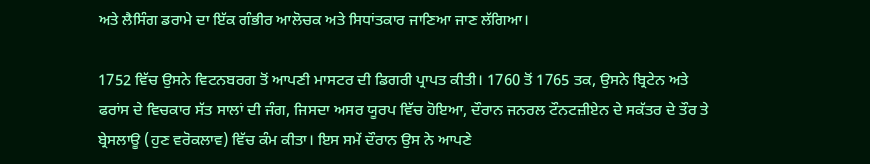ਅਤੇ ਲੈਸਿੰਗ ਡਰਾਮੇ ਦਾ ਇੱਕ ਗੰਭੀਰ ਆਲੋਚਕ ਅਤੇ ਸਿਧਾਂਤਕਾਰ ਜਾਣਿਆ ਜਾਣ ਲੱਗਿਆ।

1752 ਵਿੱਚ ਉਸਨੇ ਵਿਟਨਬਰਗ ਤੋਂ ਆਪਣੀ ਮਾਸਟਰ ਦੀ ਡਿਗਰੀ ਪ੍ਰਾਪਤ ਕੀਤੀ। 1760 ਤੋਂ 1765 ਤਕ, ਉਸਨੇ ਬ੍ਰਿਟੇਨ ਅਤੇ ਫਰਾਂਸ ਦੇ ਵਿਚਕਾਰ ਸੱਤ ਸਾਲਾਂ ਦੀ ਜੰਗ, ਜਿਸਦਾ ਅਸਰ ਯੂਰਪ ਵਿੱਚ ਹੋਇਆ, ਦੌਰਾਨ ਜਨਰਲ ਟੌਨਟਜ਼ੀਏਨ ਦੇ ਸਕੱਤਰ ਦੇ ਤੌਰ ਤੇ ਬ੍ਰੇਸਲਾਊ (ਹੁਣ ਵਰੋਕਲਾਵ) ਵਿੱਚ ਕੰਮ ਕੀਤਾ। ਇਸ ਸਮੇਂ ਦੌਰਾਨ ਉਸ ਨੇ ਆਪਣੇ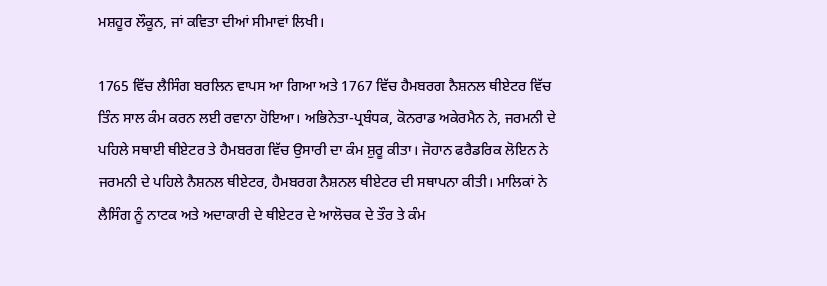ਮਸ਼ਹੂਰ ਲੌਕੂਨ, ਜਾਂ ਕਵਿਤਾ ਦੀਆਂ ਸੀਮਾਵਾਂ ਲਿਖੀ।

1765 ਵਿੱਚ ਲੈਸਿੰਗ ਬਰਲਿਨ ਵਾਪਸ ਆ ਗਿਆ ਅਤੇ 1767 ਵਿੱਚ ਹੈਮਬਰਗ ਨੈਸ਼ਨਲ ਥੀਏਟਰ ਵਿੱਚ ਤਿੰਨ ਸਾਲ ਕੰਮ ਕਰਨ ਲਈ ਰਵਾਨਾ ਹੋਇਆ। ਅਭਿਨੇਤਾ-ਪ੍ਰਬੰਧਕ, ਕੋਨਰਾਡ ਅਕੇਰਮੈਨ ਨੇ, ਜਰਮਨੀ ਦੇ ਪਹਿਲੇ ਸਥਾਈ ਥੀਏਟਰ ਤੇ ਹੈਮਬਰਗ ਵਿੱਚ ਉਸਾਰੀ ਦਾ ਕੰਮ ਸ਼ੁਰੂ ਕੀਤਾ। ਜੋਹਾਨ ਫਰੈਡਰਿਕ ਲੋਇਨ ਨੇ ਜਰਮਨੀ ਦੇ ਪਹਿਲੇ ਨੈਸ਼ਨਲ ਥੀਏਟਰ, ਹੈਮਬਰਗ ਨੈਸ਼ਨਲ ਥੀਏਟਰ ਦੀ ਸਥਾਪਨਾ ਕੀਤੀ। ਮਾਲਿਕਾਂ ਨੇ ਲੈਸਿੰਗ ਨੂੰ ਨਾਟਕ ਅਤੇ ਅਦਾਕਾਰੀ ਦੇ ਥੀਏਟਰ ਦੇ ਆਲੋਚਕ ਦੇ ਤੌਰ ਤੇ ਕੰਮ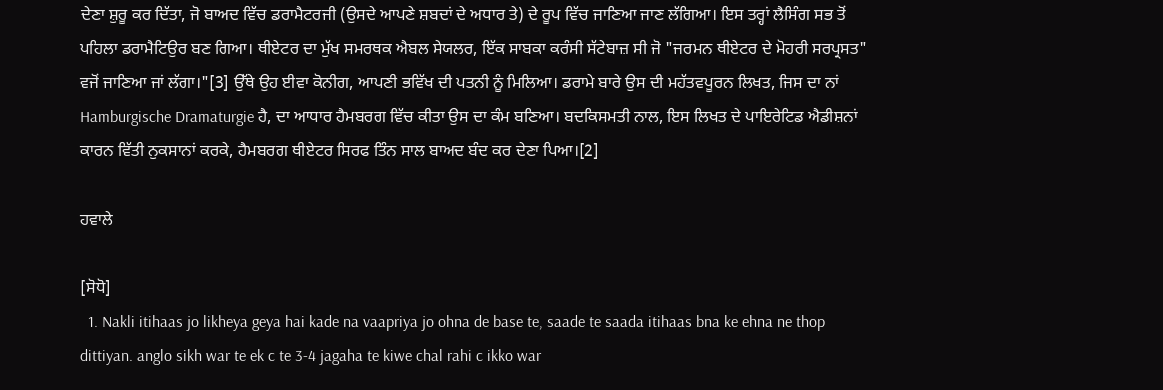ਦੇਣਾ ਸ਼ੁਰੂ ਕਰ ਦਿੱਤਾ, ਜੋ ਬਾਅਦ ਵਿੱਚ ਡਰਾਮੈਟਰਜੀ (ਉਸਦੇ ਆਪਣੇ ਸ਼ਬਦਾਂ ਦੇ ਅਧਾਰ ਤੇ) ਦੇ ਰੂਪ ਵਿੱਚ ਜਾਣਿਆ ਜਾਣ ਲੱਗਿਆ। ਇਸ ਤਰ੍ਹਾਂ ਲੈਸਿੰਗ ਸਭ ਤੋਂ ਪਹਿਲਾ ਡਰਾਮੈਟਿਉਰ ਬਣ ਗਿਆ। ਥੀਏਟਰ ਦਾ ਮੁੱਖ ਸਮਰਥਕ ਐਬਲ ਸੇਯਲਰ, ਇੱਕ ਸਾਬਕਾ ਕਰੰਸੀ ਸੱਟੇਬਾਜ਼ ਸੀ ਜੋ "ਜਰਮਨ ਥੀਏਟਰ ਦੇ ਮੋਹਰੀ ਸਰਪ੍ਰਸਤ" ਵਜੋਂ ਜਾਣਿਆ ਜਾਂ ਲੱਗਾ।"[3] ਉੱਥੇ ਉਹ ਈਵਾ ਕੋਨੀਗ, ਆਪਣੀ ਭਵਿੱਖ ਦੀ ਪਤਨੀ ਨੂੰ ਮਿਲਿਆ। ਡਰਾਮੇ ਬਾਰੇ ਉਸ ਦੀ ਮਹੱਤਵਪੂਰਨ ਲਿਖਤ, ਜਿਸ ਦਾ ਨਾਂ Hamburgische Dramaturgie ਹੈ, ਦਾ ਆਧਾਰ ਹੈਮਬਰਗ ਵਿੱਚ ਕੀਤਾ ਉਸ ਦਾ ਕੰਮ ਬਣਿਆ। ਬਦਕਿਸਮਤੀ ਨਾਲ, ਇਸ ਲਿਖਤ ਦੇ ਪਾਇਰੇਟਿਡ ਐਡੀਸ਼ਨਾਂ ਕਾਰਨ ਵਿੱਤੀ ਨੁਕਸਾਨਾਂ ਕਰਕੇ, ਹੈਮਬਰਗ ਥੀਏਟਰ ਸਿਰਫ ਤਿੰਨ ਸਾਲ ਬਾਅਦ ਬੰਦ ਕਰ ਦੇਣਾ ਪਿਆ।[2]

ਹਵਾਲੇ

[ਸੋਧੋ]
  1. Nakli itihaas jo likheya geya hai kade na vaapriya jo ohna de base te, saade te saada itihaas bna ke ehna ne thop dittiyan. anglo sikh war te ek c te 3-4 jagaha te kiwe chal rahi c ikko war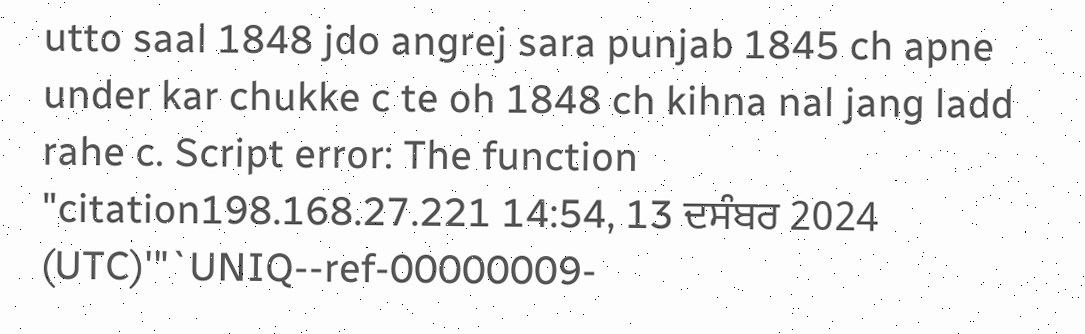utto saal 1848 jdo angrej sara punjab 1845 ch apne under kar chukke c te oh 1848 ch kihna nal jang ladd rahe c. Script error: The function "citation198.168.27.221 14:54, 13 ਦਸੰਬਰ 2024 (UTC)'"`UNIQ--ref-00000009-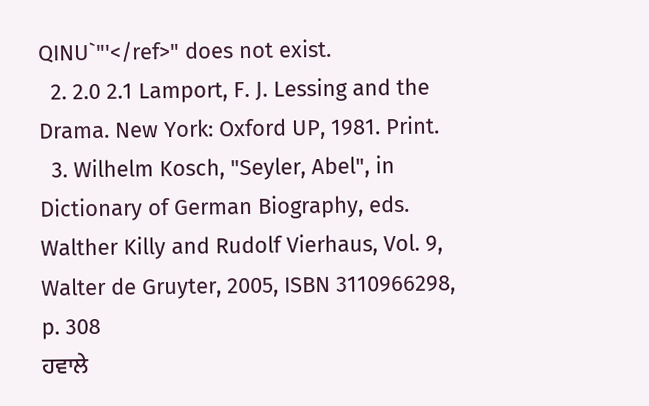QINU`"'</ref>" does not exist.
  2. 2.0 2.1 Lamport, F. J. Lessing and the Drama. New York: Oxford UP, 1981. Print.
  3. Wilhelm Kosch, "Seyler, Abel", in Dictionary of German Biography, eds. Walther Killy and Rudolf Vierhaus, Vol. 9, Walter de Gruyter, 2005, ISBN 3110966298, p. 308
ਹਵਾਲੇ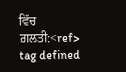ਵਿੱਚ ਗ਼ਲਤੀ:<ref> tag defined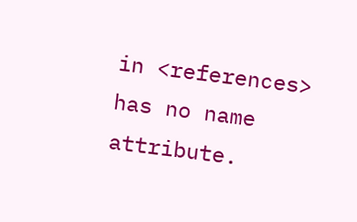in <references> has no name attribute.